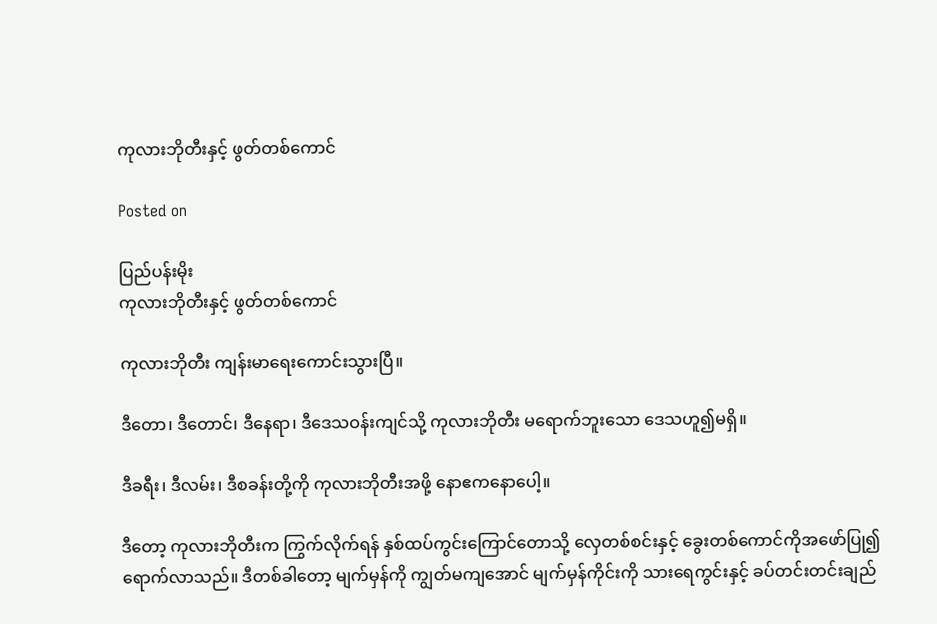ကုလားဘိုတီးနှင့် ဖွတ်တစ်ကောင်

Posted on

ပြည်ပန်းမိုး
ကုလားဘိုတီးနှင့် ဖွတ်တစ်ကောင်

ကုလားဘိုတီး ကျန်းမာရေးကောင်းသွားပြီ။

ဒီတော၊ ဒီတောင်၊ ဒီနေရာ၊ ဒီဒေသဝန်းကျင်သို့ ကုလားဘိုတီး မရောက်ဘူးသော ဒေသဟူ၍မရှိ။

ဒီခရီး၊ ဒီလမ်း၊ ဒီစခန်းတို့ကို ကုလားဘိုတီးအဖို့ နောဧကနောပေါ့။

ဒီတော့ ကုလားဘိုတီးက ကြွက်လိုက်ရန် နှစ်ထပ်ကွင်းကြောင်တောသို့ လှေတစ်စင်းနှင့် ခွေးတစ်ကောင်ကိုအဖော်ပြု၍ ရောက်လာသည်။ ဒီတစ်ခါတော့ မျက်မှန်ကို ကျွတ်မကျအောင် မျက်မှန်ကိုင်းကို သားရေကွင်းနှင့် ခပ်တင်းတင်းချည်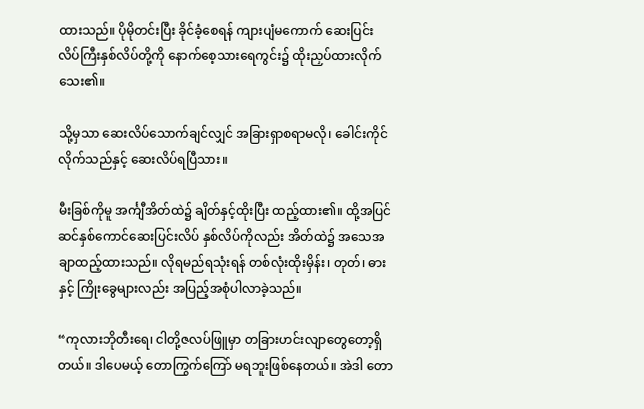ထားသည်။ ပိုမိုတင်းပြီး ခိုင်ခံ့စေရန် ကျားပျံမကောက် ဆေးပြင်းလိပ်ကြီးနှစ်လိပ်တို့ကို နောက်စေ့သားရေကွင်း၌ ထိုးညှပ်ထားလိုက်သေး၏။

သို့မှသာ ဆေးလိပ်သောက်ချင်လျှင် အခြားရှာစရာမလို၊ ခေါင်းကိုင်လိုက်သည်နှင့် ဆေးလိပ်ရပြီသား။

မီးခြစ်ကိုမူ အင်္ကျီအိတ်ထဲ၌ ချိတ်နှင့်ထိုးပြီး ထည့်ထား၏။ ထို့အပြင် ဆင်နှစ်ကောင်ဆေးပြင်းလိပ် နှစ်လိပ်ကိုလည်း အိတ်ထဲ၌ အသေအချာထည့်ထားသည်။ လိုရမည်ရသုံးရန် တစ်လုံးထိုးမှိန်း၊ တုတ်၊ ဓားနှင့် ကြိုးခွေများလည်း အပြည့်အစုံပါလာခဲ့သည်။

“ကုလားဘိုတီးရေ၊ ငါတို့ဇလပ်ဖြူမှာ တခြားဟင်းလျာတွေတော့ရှိတယ်။ ဒါပေမယ့် တောကြွက်ကြော် မရဘူးဖြစ်နေတယ်။ အဲဒါ တော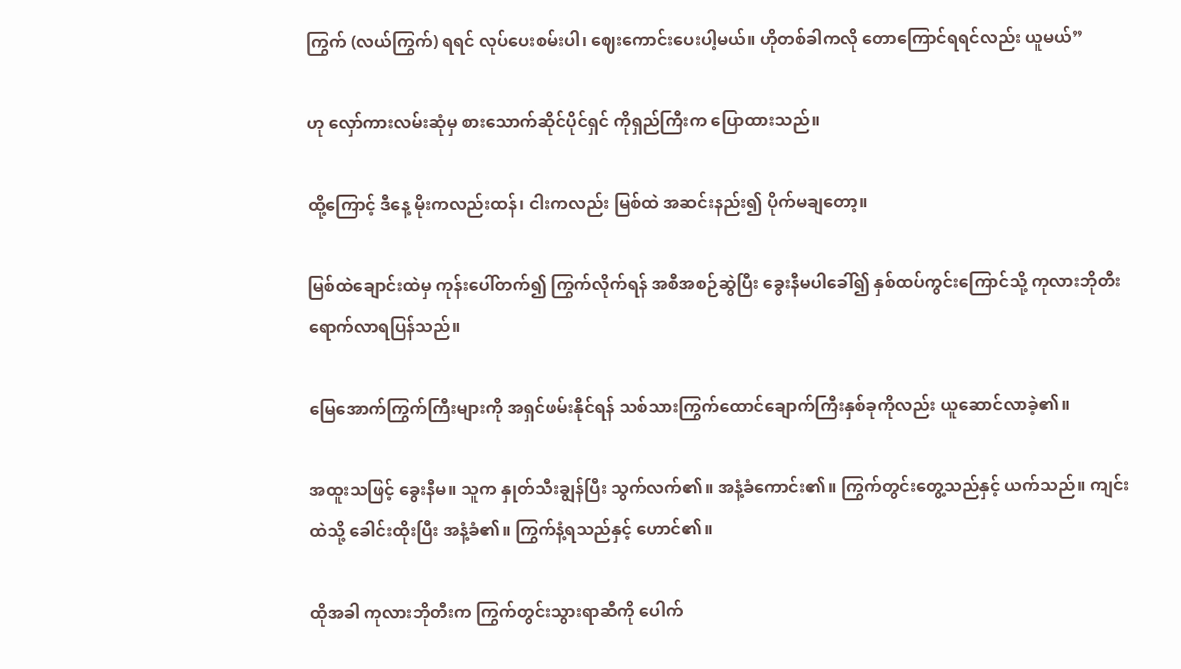ကြွက် (လယ်ကြွက်) ရရင် လုပ်ပေးစမ်းပါ၊ ဈေးကောင်းပေးပါ့မယ်။ ဟိုတစ်ခါကလို တောကြောင်ရရင်လည်း ယူမယ်”

ဟု လှော်ကားလမ်းဆုံမှ စားသောက်ဆိုင်ပိုင်ရှင် ကိုရှည်ကြီးက ပြောထားသည်။

ထို့ကြောင့် ဒီနေ့ မိုးကလည်းထန်၊ ငါးကလည်း မြစ်ထဲ အဆင်းနည်း၍ ပိုက်မချတော့။

မြစ်ထဲချောင်းထဲမှ ကုန်းပေါ်တက်၍ ကြွက်လိုက်ရန် အစီအစဉ်ဆွဲပြီး ခွေးနီမပါခေါ်၍ နှစ်ထပ်ကွင်းကြောင်သို့ ကုလားဘိုတီး ရောက်လာရပြန်သည်။

မြေအောက်ကြွက်ကြီးများကို အရှင်ဖမ်းနိုင်ရန် သစ်သားကြွက်ထောင်ချောက်ကြီးနှစ်ခုကိုလည်း ယူဆောင်လာခဲ့၏။

အထူးသဖြင့် ခွေးနီမ။ သူက နှုတ်သီးချွန်ပြီး သွက်လက်၏။ အနံ့ခံကောင်း၏။ ကြွက်တွင်းတွေ့သည်နှင့် ယက်သည်။ ကျင်းထဲသို့ ခေါင်းထိုးပြီး အနံ့ခံ၏။ ကြွက်နံ့ရသည်နှင့် ဟောင်၏။

ထိုအခါ ကုလားဘိုတီးက ကြွက်တွင်းသွားရာဆီကို ပေါက်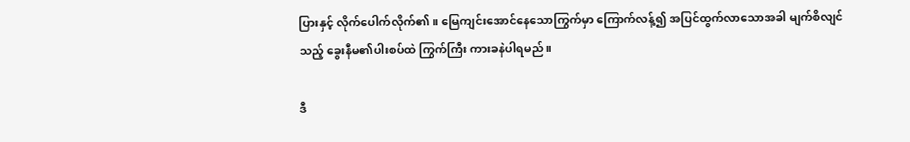ပြားနှင့် လိုက်ပေါက်လိုက်၏။ မြေကျင်းအောင်နေသောကြွက်မှာ ကြောက်လန့်၍ အပြင်ထွက်လာသောအခါ မျက်စိလျင်သည့် ခွေးနီမ၏ပါးစပ်ထဲ ကြွက်ကြီး ကားခနဲပါရမည်။

ဒီ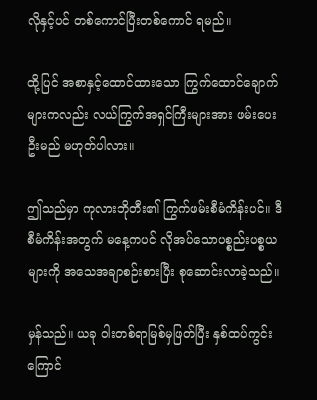လိုနှင့်ပင် တစ်ကောင်ပြီးတစ်ကောင် ရမည်။

ထို့ပြင် အစာနှင့်ထောင်ထားသော ကြွက်ထောင်ချောက်များကလည်း လယ်ကြွက်အရှင်ကြီးများအား ဖမ်းပေးဦးမည် မဟုတ်ပါလား။

ဤသည်မှာ ကုလားဘိုတီး၏ ကြွက်ဖမ်းစီမံကိန်းပင်။ ဒီ စီမံကိန်းအတွက် မနေ့ကပင် လိုအပ်သောပစ္စည်းပစ္စယများကို အသေအချာစဉ်းစားပြီး စုဆောင်းလာခဲ့သည်။

မှန်သည်။ ယခု ဝါးတစ်ရာမြစ်မှဖြတ်ပြီး နှစ်ထပ်ကွင်းကြောင်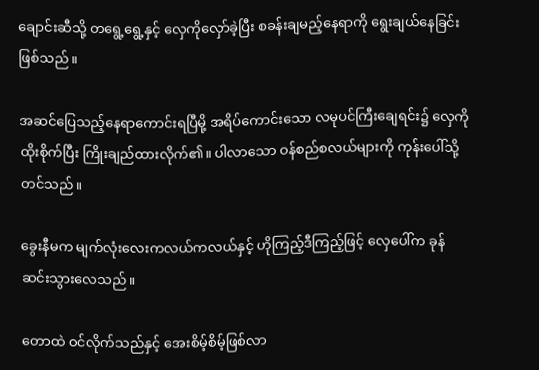ချောင်းဆီသို့ တရွေ့ရွေ့နှင့် လှေကိုလှော်ခဲ့ပြီး စခန်းချမည့်နေရာကို ရွေးချယ်နေခြင်းဖြစ်သည်။

အဆင်ပြေသည့်နေရာကောင်းရပြီမို့ အရိပ်ကောင်းသော လမုပင်ကြီးချေရင်း၌ လှေကိုထိုးစိုက်ပြီး ကြိုးချည်ထားလိုက်၏။ ပါလာသော ဝန်စည်စလယ်များကို ကုန်းပေါ်သို့တင်သည်။

ခွေးနီမက မျက်လုံးလေးကလယ်ကလယ်နှင့် ဟိုကြည့်ဒီကြည့်ဖြင့် လှေပေါ်က ခုန်ဆင်းသွားလေသည်။

တောထဲ ဝင်လိုက်သည်နှင့် အေးစိမ့်စိမ့်ဖြစ်လာ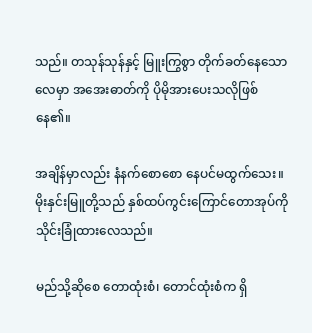သည်။ တသုန်သုန်နှင့် မြူးကြွစွာ တိုက်ခတ်နေသောလေမှာ အအေးဓာတ်ကို ပိုမိုအားပေးသလိုဖြစ်နေ၏။

အချိန်မှာလည်း နံနက်စောစော နေပင်မထွက်သေး။ မိုးနှင်းမြူတို့သည် နှစ်ထပ်ကွင်းကြောင်တောအုပ်ကို သိုင်းခြုံထားလေသည်။

မည်သို့ဆိုစေ တောထုံးစံ၊ တောင်ထုံးစံက ရှိ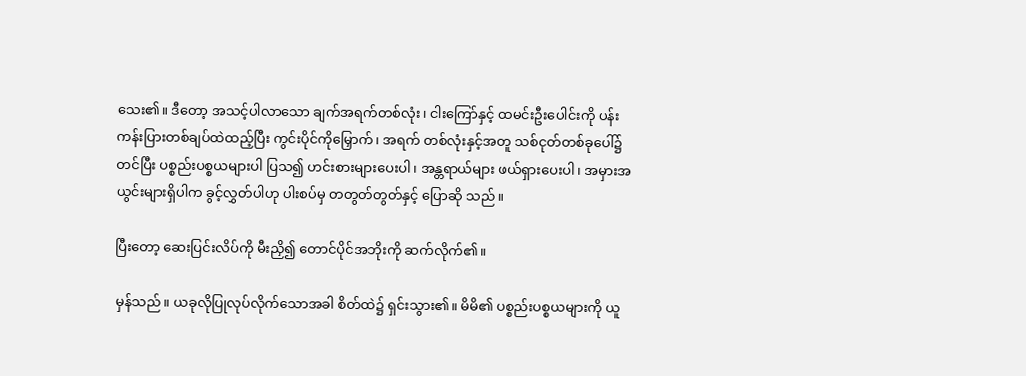သေး၏။ ဒီတော့ အသင့်ပါလာသော ချက်အရက်တစ်လုံး၊ ငါးကြော်နှင့် ထမင်းဦးပေါင်းကို ပန်းကန်းပြားတစ်ချပ်ထဲထည့်ပြီး ကွင်းပိုင်ကိုမြှောက်၊ အရက် တစ်လုံးနှင့်အတူ သစ်ငုတ်တစ်ခုပေါ်၌တင်ပြီး ပစ္စည်းပစ္စယများပါ ပြသ၍ ဟင်းစားများပေးပါ၊ အန္တရာယ်များ ဖယ်ရှားပေးပါ၊ အမှားအယွင်းများရှိပါက ခွင့်လွှတ်ပါဟု ပါးစပ်မှ တတွတ်တွတ်နှင့် ပြောဆို သည်။

ပြီးတော့ ဆေးပြင်းလိပ်ကို မီးညှိ၍ တောင်ပိုင်အဘိုးကို ဆက်လိုက်၏။

မှန်သည်။ ယခုလိုပြုလုပ်လိုက်သောအခါ စိတ်ထဲ၌ ရှင်းသွား၏။ မိမိ၏ ပစ္စည်းပစ္စယများကို ယူ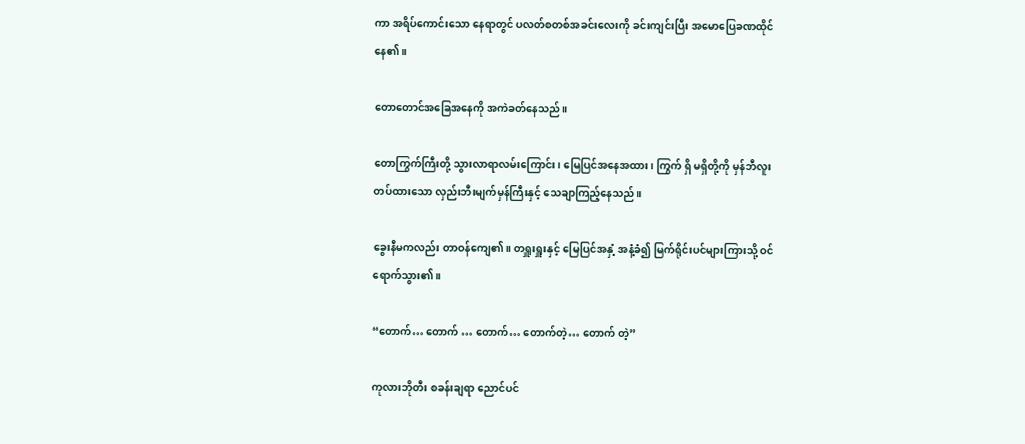ကာ အရိပ်ကောင်းသော နေရာတွင် ပလတ်စတစ်အခင်းလေးကို ခင်းကျင်းပြီး အမောပြေခဏထိုင်နေ၏။

တောတောင်အခြေအနေကို အကဲခတ်နေသည်။

တောကြွက်ကြီးတို့ သွားလာရာလမ်းကြောင်း၊ မြေပြင်အနေအထား၊ ကြွက် ရှိ မရှိတို့ကို မှန်ဘီလူး တပ်ထားသော လှည်းဘီးမျက်မှန်ကြီးနှင့် သေချာကြည့်နေသည်။

ခွေးနီမကလည်း တာဝန်ကျေ၏။ တရှူးရှူးနှင့် မြေပြင်အနှံ့ အနံ့ခံ၍ မြက်ရိုင်းပင်များကြားသို့ ဝင်ရောက်သွား၏။

“တောက်… တောက် … တောက်… တောက်တဲ့… တောက် တဲ့”

ကုလားဘိုတီး စခန်းချရာ ညောင်ပင်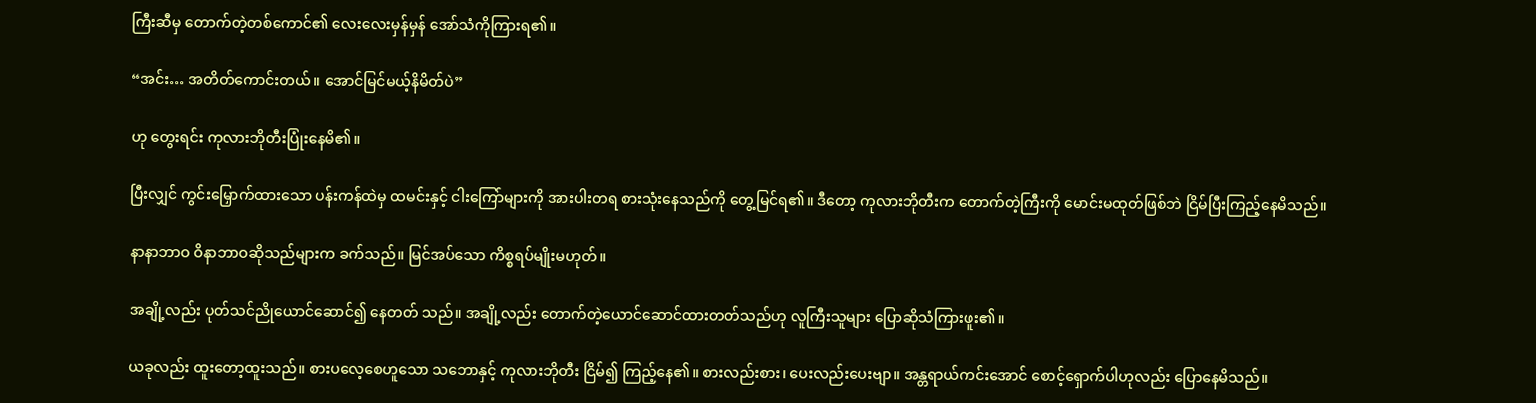ကြီးဆီမှ တောက်တဲ့တစ်ကောင်၏ လေးလေးမှန်မှန် အော်သံကိုကြားရ၏။

“အင်း… အတိတ်ကောင်းတယ်။ အောင်မြင်မယ့်နိမိတ်ပဲ”

ဟု တွေးရင်း ကုလားဘိုတီးပြုံးနေမိ၏။

ပြီးလျှင် ကွင်းမြှောက်ထားသော ပန်းကန်ထဲမှ ထမင်းနှင့် ငါးကြော်များကို အားပါးတရ စားသုံးနေသည်ကို တွေ့မြင်ရ၏။ ဒီတော့ ကုလားဘိုတီးက တောက်တဲ့ကြီးကို မောင်းမထုတ်ဖြစ်ဘဲ ငြိမ်ပြီးကြည့်နေမိသည်။

နာနာဘာဝ ဝိနာဘာဝဆိုသည်များက ခက်သည်။ မြင်အပ်သော ကိစ္စရပ်မျိုးမဟုတ်။

အချို့လည်း ပုတ်သင်ညိုယောင်ဆောင်၍ နေတတ် သည်။ အချို့လည်း တောက်တဲ့ယောင်ဆောင်ထားတတ်သည်ဟု လူကြီးသူများ ပြောဆိုသံကြားဖူး၏။

ယခုလည်း ထူးတော့ထူးသည်။ စားပလေ့စေဟူသော သဘောနှင့် ကုလားဘိုတီး ငြိမ်၍ ကြည့်နေ၏။ စားလည်းစား၊ ပေးလည်းပေးဗျာ။ အန္တရာယ်ကင်းအောင် စောင့်ရှောက်ပါဟုလည်း ပြောနေမိသည်။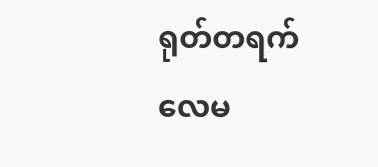ရုတ်တရက် လေမ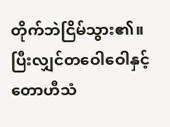တိုက်ဘဲငြိမ်သွား၏။ ပြီးလျှင်တဝေါဝေါနှင့် တောဟီသံ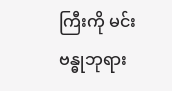ကြီးကို မင်းဗန္ဓုဘုရား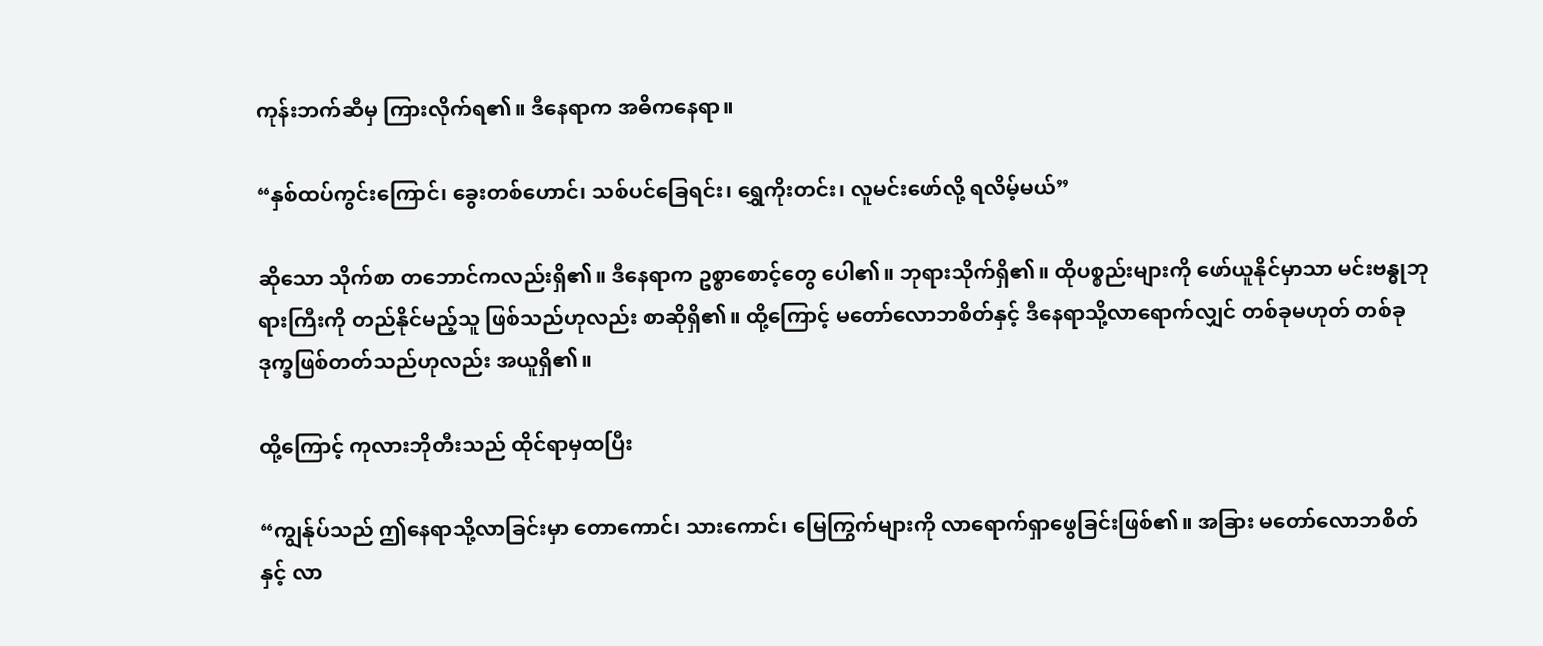ကုန်းဘက်ဆီမှ ကြားလိုက်ရ၏။ ဒီနေရာက အဓိကနေရာ။

“နှစ်ထပ်ကွင်းကြောင်၊ ခွေးတစ်ဟောင်၊ သစ်ပင်ခြေရင်း၊ ရွှေကိုးတင်း၊ လူမင်းဖော်လို့ ရလိမ့်မယ်”

ဆိုသော သိုက်စာ တဘောင်ကလည်းရှိ၏။ ဒီနေရာက ဥစ္စာစောင့်တွေ ပေါ၏။ ဘုရားသိုက်ရှိ၏။ ထိုပစ္စည်းများကို ဖော်ယူနိုင်မှာသာ မင်းဗန္ဓုဘုရားကြီးကို တည်နိုင်မည့်သူ ဖြစ်သည်ဟုလည်း စာဆိုရှိ၏။ ထို့ကြောင့် မတော်လောဘစိတ်နှင့် ဒီနေရာသို့လာရောက်လျှင် တစ်ခုမဟုတ် တစ်ခု ဒုက္ခဖြစ်တတ်သည်ဟုလည်း အယူရှိ၏။

ထို့ကြောင့် ကုလားဘိုတီးသည် ထိုင်ရာမှထပြီး

“ကျွန်ုပ်သည် ဤနေရာသို့လာခြင်းမှာ တောကောင်၊ သားကောင်၊ မြေကြွက်များကို လာရောက်ရှာဖွေခြင်းဖြစ်၏။ အခြား မတော်လောဘစိတ်နှင့် လာ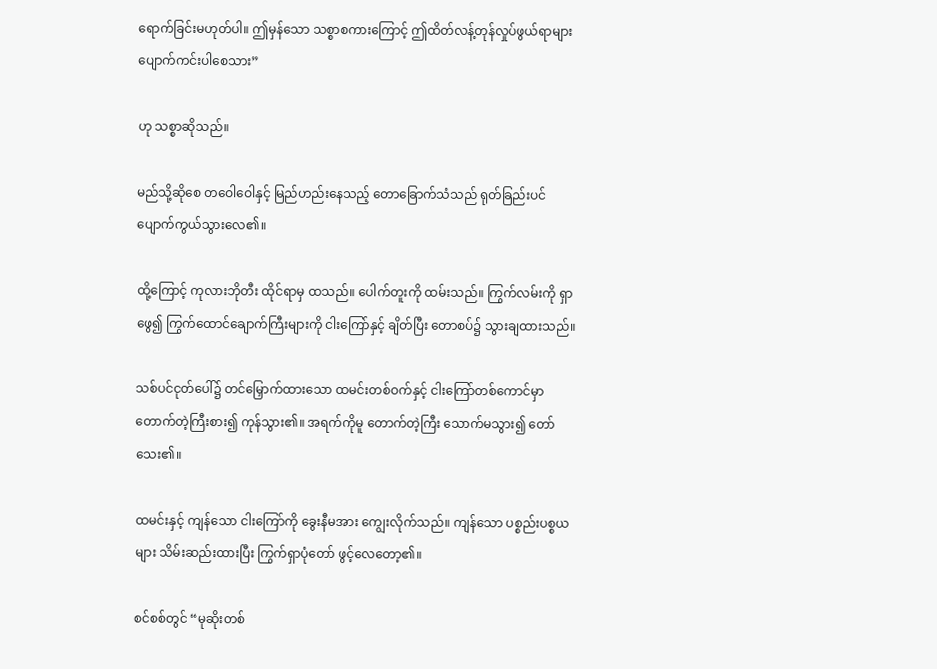ရောက်ခြင်းမဟုတ်ပါ။ ဤမှန်သော သစ္စာစကားကြောင့် ဤထိတ်လန့်တုန်လှုပ်ဖွယ်ရာများ ပျောက်ကင်းပါစေသား”

ဟု သစ္စာဆိုသည်။

မည်သို့ဆိုစေ တဝေါဝေါနှင့် မြည်ဟည်းနေသည့် တောခြောက်သံသည် ရုတ်ခြည်းပင် ပျောက်ကွယ်သွားလေ၏။

ထို့ကြောင့် ကုလားဘိုတီး ထိုင်ရာမှ ထသည်။ ပေါက်တူးကို ထမ်းသည်။ ကြွက်လမ်းကို ရှာဖွေ၍ ကြွက်ထောင်ချောက်ကြီးများကို ငါးကြော်နှင့် ချိတ်ပြီး တောစပ်၌ သွားချထားသည်။

သစ်ပင်ငုတ်ပေါ်၌ တင်မြှောက်ထားသော ထမင်းတစ်ဝက်နှင့် ငါးကြော်တစ်ကောင်မှာ တောက်တဲ့ကြီးစား၍ ကုန်သွား၏။ အရက်ကိုမူ တောက်တဲ့ကြီး သောက်မသွား၍ တော်သေး၏။

ထမင်းနှင့် ကျန်သော ငါးကြော်ကို ခွေးနီမအား ကျွေးလိုက်သည်။ ကျန်သော ပစ္စည်းပစ္စယများ သိမ်းဆည်းထားပြီး ကြွက်ရှာပုံတော် ဖွင့်လေတော့၏။

စင်စစ်တွင် “မုဆိုးတစ်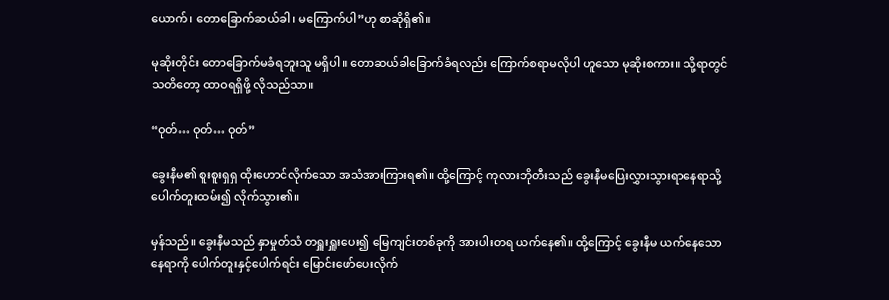ယောက်၊ တောခြောက်ဆယ်ခါ၊ မကြောက်ပါ”ဟု စာဆိုရှိ၏။

မုဆိုးတိုင်း တောခြောက်မခံရဘူးသူ မရှိပါ။ တောဆယ်ခါခြောက်ခံရလည်း ကြောက်စရာမလိုပါ ဟူသော မုဆိုးစကား။ သို့ရာတွင် သတိတော့ ထာဝရရှိဖို့ လိုသည်သာ။

“ဝုတ်… ဝုတ်… ဝုတ်”

ခွေးနီမ၏ စူးစူးရှရှ ထိုးဟောင်လိုက်သော အသံအားကြားရ၏။ ထို့ကြောင့် ကုလားဘိုတီးသည် ခွေးနီမပြေးလွှားသွားရာနေရာသို့ ပေါက်တူးထမ်း၍ လိုက်သွား၏။

မှန်သည်။ ခွေးနီမသည် နှာမှုတ်သံ တရှူးရှူးပေး၍ မြေကျင်းတစ်ခုကို အားပါးတရ ယက်နေ၏။ ထို့ကြောင့် ခွေးနီမ ယက်နေသောနေရာကို ပေါက်တူးနှင့်ပေါက်ရင်း မြောင်းဖော်ပေးလိုက်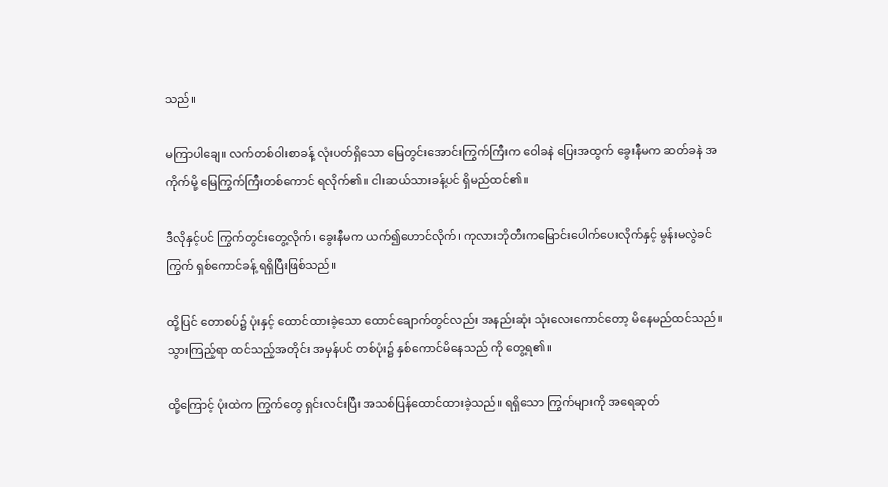သည်။

မကြာပါချေ။ လက်တစ်ဝါးစာခန့် လုံးပတ်ရှိသော မြေတွင်းအောင်းကြွက်ကြီးက ဝေါခနဲ ပြေးအထွက် ခွေးနီမက ဆတ်ခနဲ အကိုက်မို့ မြေကြွက်ကြီးတစ်ကောင် ရလိုက်၏။ ငါးဆယ်သားခန့်ပင် ရှိမည်ထင်၏။

ဒီလိုနှင့်ပင် ကြွက်တွင်းတွေ့လိုက်၊ ခွေးနီမက ယက်၍ဟောင်လိုက်၊ ကုလားဘိုတီးကမြောင်းပေါက်ပေးလိုက်နှင့် မွန်းမလွဲခင် ကြွက် ရှစ်ကောင်ခန့် ရရှိပြီးဖြစ်သည်။

ထို့ပြင် တောစပ်၌ ပုံးနှင့် ထောင်ထားခဲ့သော ထောင်ချောက်တွင်လည်း အနည်းဆုံး သုံးလေးကောင်တော့ မိနေမည်ထင်သည်။ သွားကြည့်ရာ ထင်သည့်အတိုင်း အမှန်ပင် တစ်ပုံး၌ နှစ်ကောင်မိနေသည် ကို တွေ့ရ၏။

ထို့ကြောင့် ပုံးထဲက ကြွက်တွေ ရှင်းလင်းပြီး အသစ်ပြန်ထောင်ထားခဲ့သည်။ ရရှိသော ကြွက်များကို အရေဆုတ်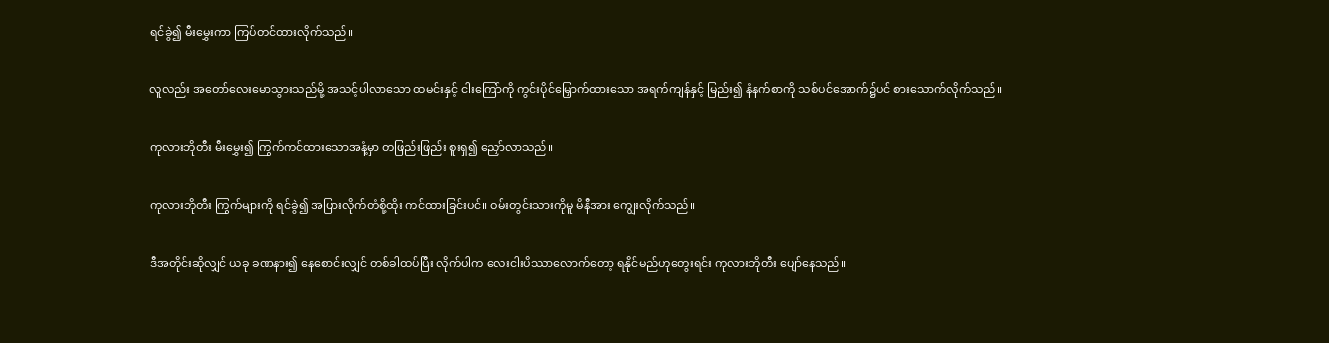ရင်ခွဲ၍ မီးမွှေးကာ ကြပ်တင်ထားလိုက်သည်။

လူလည်း အတော်လေးမောသွားသည်မို့ အသင့်ပါလာသော ထမင်းနှင့် ငါးကြော်ကို ကွင်းပိုင်မြှောက်ထားသော အရက်ကျန်နှင့် မြည်း၍ နံနက်စာကို သစ်ပင်အောက်၌ပင် စားသောက်လိုက်သည်။

ကုလားဘိုတီး မီးမွှေး၍ ကြွက်ကင်ထားသောအနံ့မှာ တဖြည်းဖြည်း စူးရှ၍ ညှော်လာသည်။

ကုလားဘိုတီး ကြွက်များကို ရင်ခွဲ၍ အပြားလိုက်တံစို့ထိုး ကင်ထားခြင်းပင်။ ဝမ်းတွင်းသားကိုမူ မိနီအား ကျွေးလိုက်သည်။

ဒီအတိုင်းဆိုလျှင် ယခု ခဏနား၍ နေစောင်းလျှင် တစ်ခါထပ်ပြီး လိုက်ပါက လေးငါးပိဿာလောက်တော့ ရနိုင်မည်ဟုတွေးရင်း ကုလားဘိုတီး ပျော်နေသည်။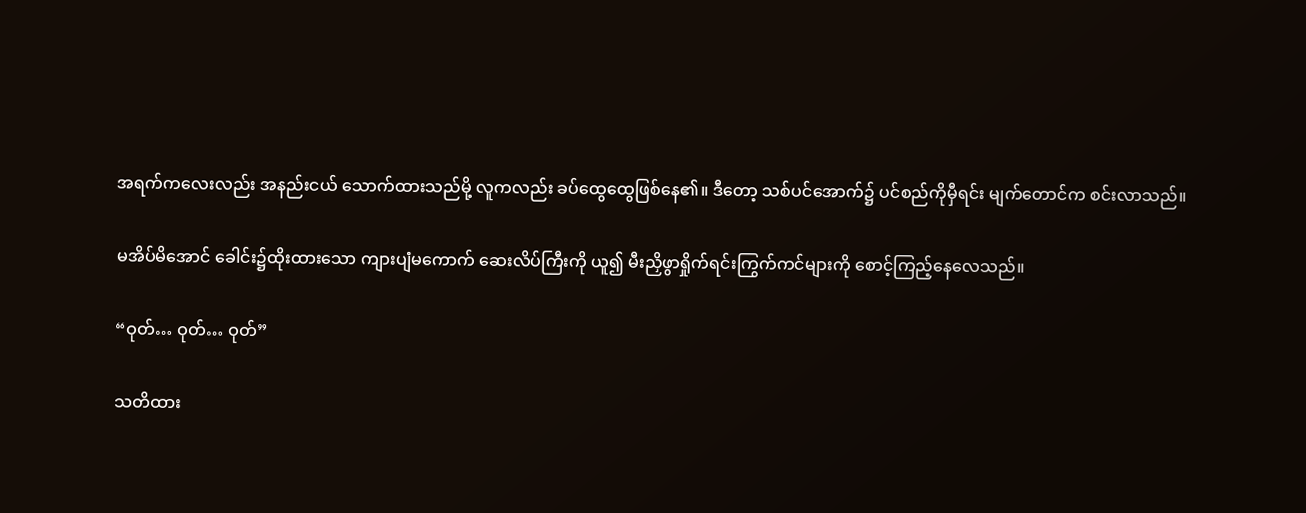အရက်ကလေးလည်း အနည်းငယ် သောက်ထားသည်မို့ လူကလည်း ခပ်ထွေထွေဖြစ်နေ၏။ ဒီတော့ သစ်ပင်အောက်၌ ပင်စည်ကိုမှီရင်း မျက်တောင်က စင်းလာသည်။

မအိပ်မိအောင် ခေါင်း၌ထိုးထားသော ကျားပျံမကောက် ဆေးလိပ်ကြီးကို ယူ၍ မီးညှိဖွာရှိုက်ရင်းကြွက်ကင်များကို စောင့်ကြည့်နေလေသည်။

“ဝုတ်… ဝုတ်… ဝုတ်”

သတိထား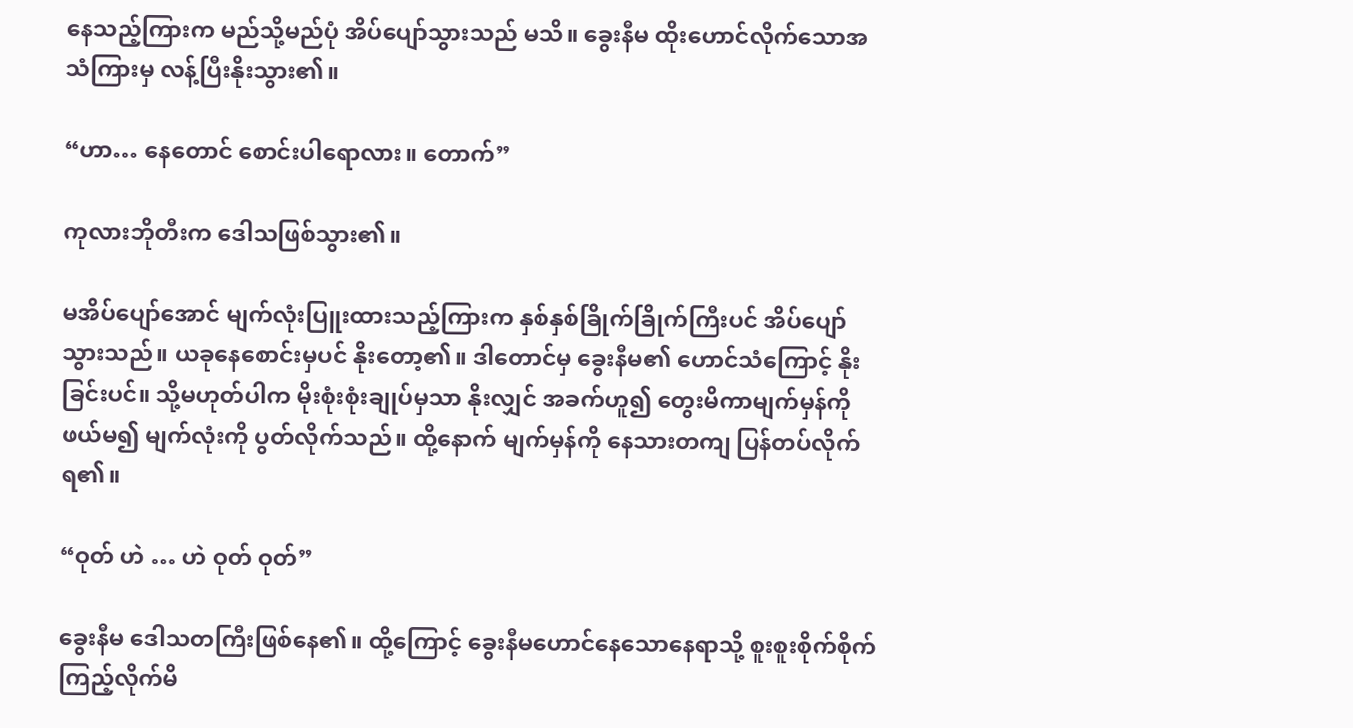နေသည့်ကြားက မည်သို့မည်ပုံ အိပ်ပျော်သွားသည် မသိ။ ခွေးနီမ ထိုးဟောင်လိုက်သောအသံကြားမှ လန့်ပြီးနိုးသွား၏။

“ဟာ… နေတောင် စောင်းပါရောလား။ တောက်”

ကုလားဘိုတီးက ဒေါသဖြစ်သွား၏။

မအိပ်ပျော်အောင် မျက်လုံးပြူးထားသည့်ကြားက နှစ်နှစ်ခြိုက်ခြိုက်ကြီးပင် အိပ်ပျော်သွားသည်။ ယခုနေစောင်းမှပင် နိုးတော့၏။ ဒါတောင်မှ ခွေးနီမ၏ ဟောင်သံကြောင့် နိုးခြင်းပင်။ သို့မဟုတ်ပါက မိုးစုံးစုံးချုပ်မှသာ နိုးလျှင် အခက်ဟူ၍ တွေးမိကာမျက်မှန်ကို ဖယ်မ၍ မျက်လုံးကို ပွတ်လိုက်သည်။ ထို့နောက် မျက်မှန်ကို နေသားတကျ ပြန်တပ်လိုက်ရ၏။

“ဝုတ် ဟဲ … ဟဲ ဝုတ် ဝုတ်”

ခွေးနီမ ဒေါသတကြီးဖြစ်နေ၏။ ထို့ကြောင့် ခွေးနီမဟောင်နေသောနေရာသို့ စူးစူးစိုက်စိုက် ကြည့်လိုက်မိ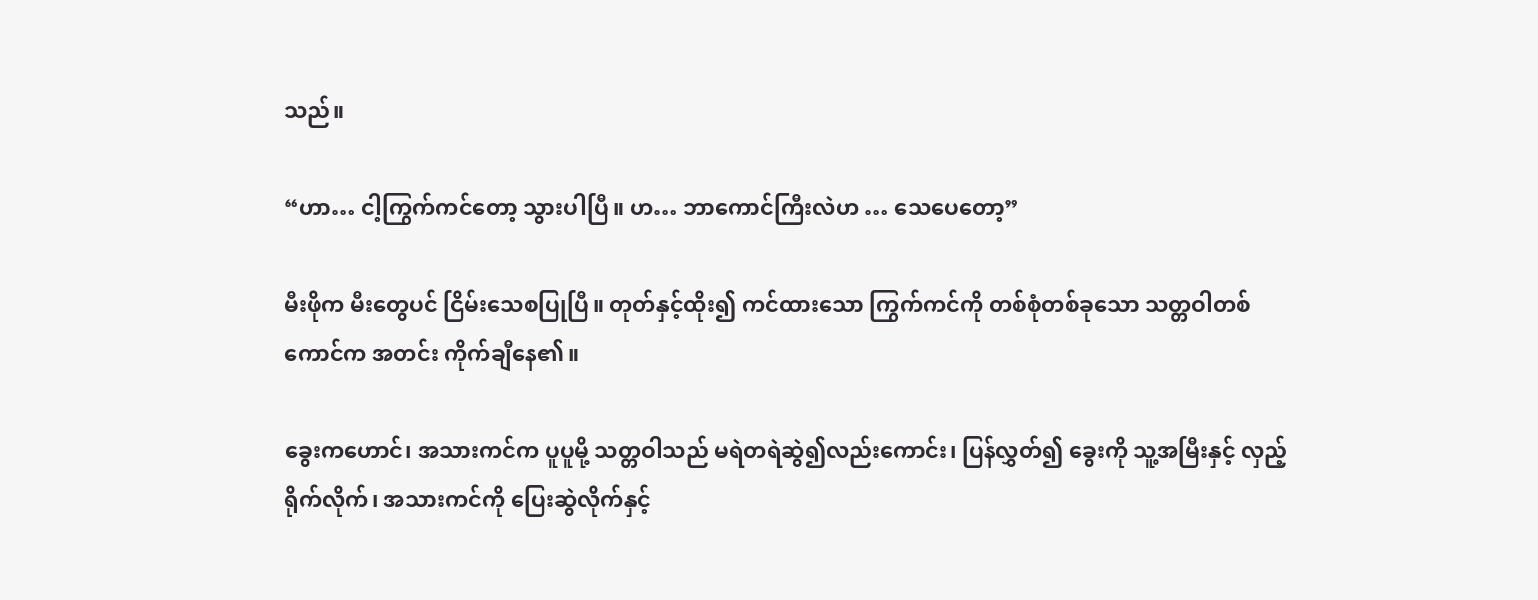သည်။

“ဟာ… ငါ့ကြွက်ကင်တော့ သွားပါပြီ။ ဟ… ဘာကောင်ကြီးလဲဟ … သေပေတော့”

မီးဖိုက မီးတွေပင် ငြိမ်းသေစပြုပြီ။ တုတ်နှင့်ထိုး၍ ကင်ထားသော ကြွက်ကင်ကို တစ်စုံတစ်ခုသော သတ္တဝါတစ်ကောင်က အတင်း ကိုက်ချီနေ၏။

ခွေးကဟောင်၊ အသားကင်က ပူပူမို့ သတ္တဝါသည် မရဲတရဲဆွဲ၍လည်းကောင်း၊ ပြန်လွှတ်၍ ခွေးကို သူ့အမြီးနှင့် လှည့်ရိုက်လိုက်၊ အသားကင်ကို ပြေးဆွဲလိုက်နှင့်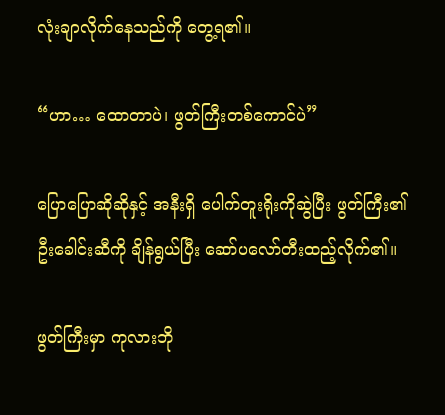လုံးချာလိုက်နေသည်ကို တွေ့ရ၏။

“ဟာ… ထောတာပဲ၊ ဖွတ်ကြီးတစ်ကောင်ပဲ”

ပြောပြောဆိုဆိုနှင့် အနီးရှိ ပေါက်တူးရိုးကိုဆွဲပြီး ဖွတ်ကြီး၏ ဦးခေါင်းဆီကို ချိန်ရွယ်ပြီး ဆော်ပလော်တီးထည့်လိုက်၏။

ဖွတ်ကြီးမှာ ကုလားဘို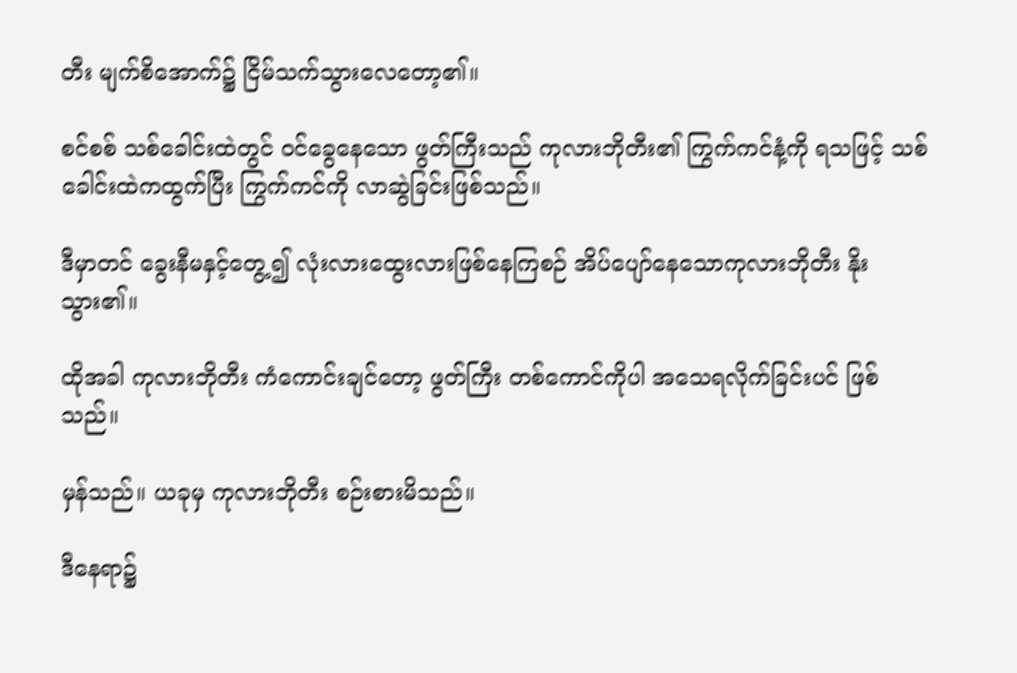တီး မျက်စိအောက်၌ ငြိမ်သက်သွားလေတော့၏။

စင်စစ် သစ်ခေါင်းထဲတွင် ဝင်ခွေနေသော ဖွတ်ကြီးသည် ကုလားဘိုတီး၏ ကြွက်ကင်နံ့ကို ရသဖြင့် သစ်ခေါင်းထဲကထွက်ပြီး ကြွက်ကင်ကို လာဆွဲခြင်းဖြစ်သည်။

ဒီမှာတင် ခွေးနီမနှင့်တွေ့၍ လုံးလားထွေးလားဖြစ်နေကြစဉ် အိပ်ပျော်နေသောကုလားဘိုတီး နိုးသွား၏။

ထိုအခါ ကုလားဘိုတီး ကံကောင်းချင်တော့ ဖွတ်ကြီး တစ်ကောင်ကိုပါ အသေရလိုက်ခြင်းပင် ဖြစ်သည်။

မှန်သည်။ ယခုမှ ကုလားဘိုတီး စဉ်းစားမိသည်။

ဒီနေရာ၌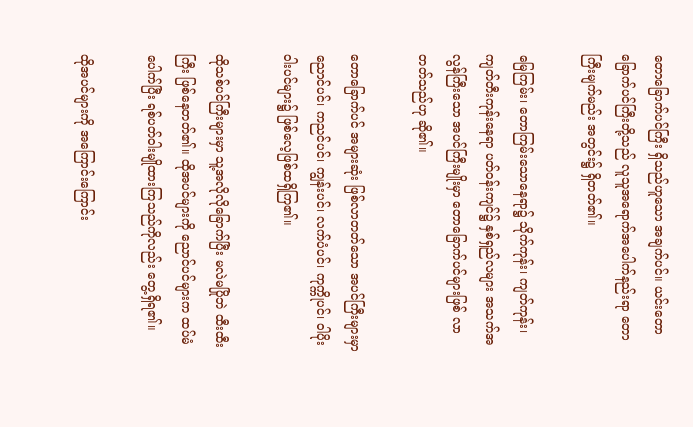တောခြောက်ပင်ကြီး ရှိသည်ဟူသော အချက်ပင်။ ယင်းတောခြောက်ပင်ကြီးတို့သည် လူသူအရောက်အပေါက်နည်းရာ တောကြီးမျက်မည်း အတွင်း၌ ရှိတတ်၏။

မြေကြမ်း၊ တောကြမ်းသောနေရာ၌ သိုက်ကုန်း၊ ကျတ်ကုန်း၊ ကျတ်တီးကုန်းနေရာ ပတ်ဝန်းကျင်၌ နှစ်ရှည်လများ အသက်အလွန်ကြီးသော အပင်ကြီးမျိုးမှာ တောခြောက်ပင်များဖြစ် လာတတ်သည်ဟု ဆို၏။

တောခြောက်ပင် အများဆုံး ဖြစ်လာတတ်သော အပင်ကြီးများမှာ ညောင်ပင်၊ ကညင်ပင်၊ ကျွန်းပင်၊ လက်ပံပင်၊ ကုက္ကိုပင်၊ ဝါပိုးဝါးပင်များ၌ ဖြစ်လေ့ဖြစ်ထရှိကြ၏။

ထိုသစ်ပင်ကြီးများမှာ သူ့အလိုလိုခြောက်ပြီး မလဲမပြိုဘဲ ထီးထီးကြီး ဖြစ်နေတတ်၏။ ထိုအပင်များကို ညောင်ပင်များက ထပ်မံပေါက်ပြီး ရစ်ပတ်ဝါးမျိုထားကြသည်ကိုလည်း တွေ့ရှိရ၏။

ထိုအပင်များကို အကြောင်းကြောင်း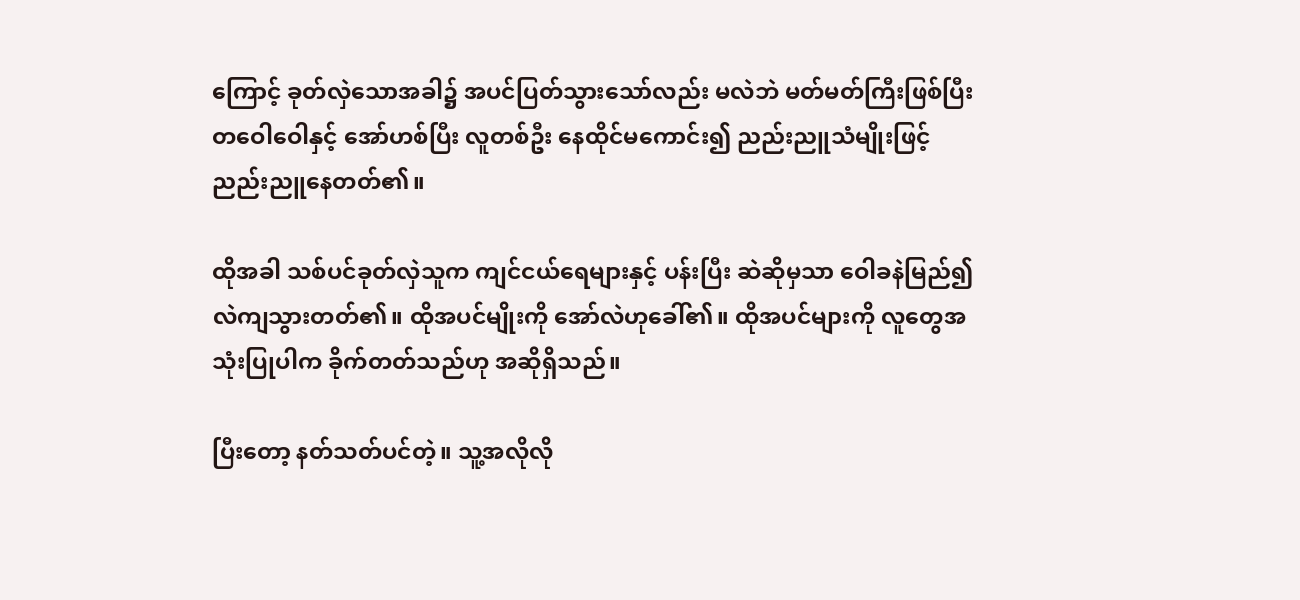ကြောင့် ခုတ်လှဲသောအခါ၌ အပင်ပြတ်သွားသော်လည်း မလဲဘဲ မတ်မတ်ကြီးဖြစ်ပြီး တဝေါဝေါနှင့် အော်ဟစ်ပြီး လူတစ်ဦး နေထိုင်မကောင်း၍ ညည်းညူသံမျိုးဖြင့် ညည်းညူနေတတ်၏။

ထိုအခါ သစ်ပင်ခုတ်လှဲသူက ကျင်ငယ်ရေများနှင့် ပန်းပြီး ဆဲဆိုမှသာ ဝေါခနဲမြည်၍ လဲကျသွားတတ်၏။ ထိုအပင်မျိုးကို အော်လဲဟုခေါ်၏။ ထိုအပင်များကို လူတွေအသုံးပြုပါက ခိုက်တတ်သည်ဟု အဆိုရှိသည်။

ပြီးတော့ နတ်သတ်ပင်တဲ့။ သူ့အလိုလို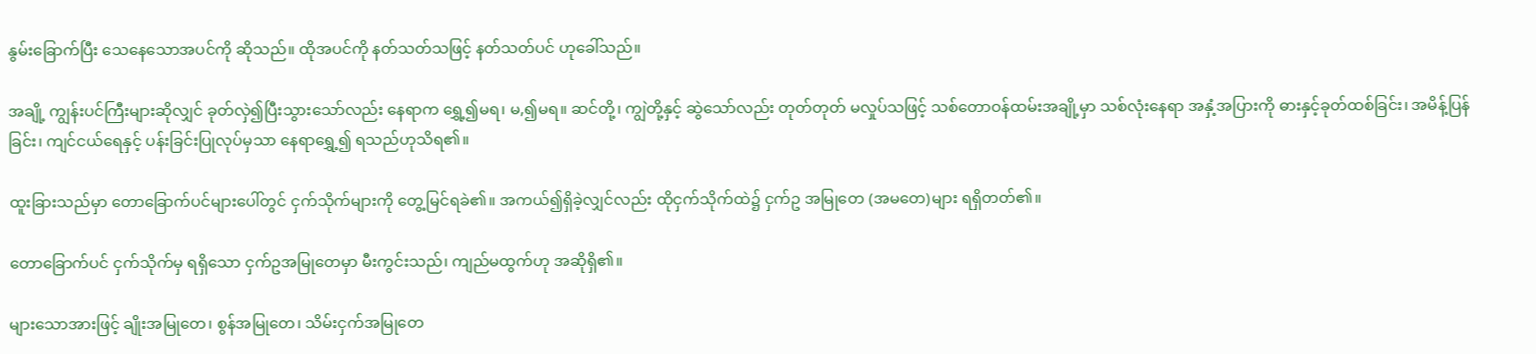နွမ်းခြောက်ပြီး သေနေသောအပင်ကို ဆိုသည်။ ထိုအပင်ကို နတ်သတ်သဖြင့် နတ်သတ်ပင် ဟုခေါ်သည်။

အချို့ ကျွန်းပင်ကြီးများဆိုလျှင် ခုတ်လှဲ၍ပြီးသွားသော်လည်း နေရာက ရွှေ့၍မရ၊ မ,၍မရ။ ဆင်တို့၊ ကျွဲတို့နှင့် ဆွဲသော်လည်း တုတ်တုတ် မလှုပ်သဖြင့် သစ်တောဝန်ထမ်းအချို့မှာ သစ်လုံးနေရာ အနှံ့အပြားကို ဓားနှင့်ခုတ်ထစ်ခြင်း၊ အမိန့်ပြန်ခြင်း၊ ကျင်ငယ်ရေနှင့် ပန်းခြင်းပြုလုပ်မှသာ နေရာရွှေ့၍ ရသည်ဟုသိရ၏။

ထူးခြားသည်မှာ တောခြောက်ပင်များပေါ်တွင် ငှက်သိုက်များကို တွေ့မြင်ရခဲ၏။ အကယ်၍ရှိခဲ့လျှင်လည်း ထိုငှက်သိုက်ထဲ၌ ငှက်ဥ အမြုတေ (အမတေ)များ ရရှိတတ်၏။

တောခြောက်ပင် ငှက်သိုက်မှ ရရှိသော ငှက်ဥအမြုတေမှာ မီးကွင်းသည်၊ ကျည်မထွက်ဟု အဆိုရှိ၏။

များသောအားဖြင့် ချိုးအမြုတေ၊ စွန်အမြုတေ၊ သိမ်းငှက်အမြုတေ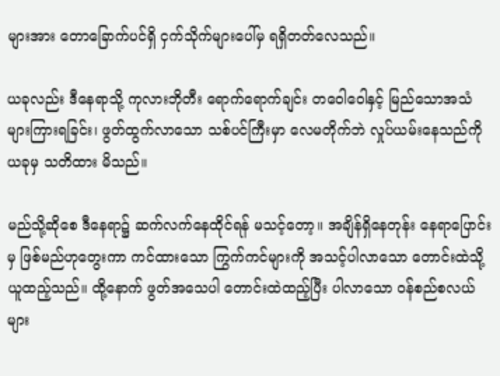များအား တောခြောက်ပင်ရှိ ငှက်သိုက်များပေါ်မှ ရရှိတတ်လေသည်။

ယခုလည်း ဒီနေရာသို့ ကုလားဘိုတီး ရောက်ရောက်ချင်း တဝေါဝေါနှင့် မြည်သောအသံများကြားရခြင်း၊ ဖွတ်ထွက်လာသော သစ်ပင်ကြီးမှာ လေမတိုက်ဘဲ လှုပ်ယမ်းနေသည်ကိုယခုမှ သတိထား မိသည်။

မည်သို့ဆိုစေ ဒီနေရာ၌ ဆက်လက်နေထိုင်ရန် မသင့်တော့။ အချိန်ရှိနေတုန်း နေရာပြောင်းမှ ဖြစ်မည်ဟုတွေးကာ ကင်ထားသော ကြွက်ကင်များကို အသင့်ပါလာသော တောင်းထဲသို့ ယူထည့်သည်။ ထို့နောက် ဖွတ်အသေပါ တောင်းထဲထည့်ပြီး ပါလာသော ဝန်စည်စလယ်များ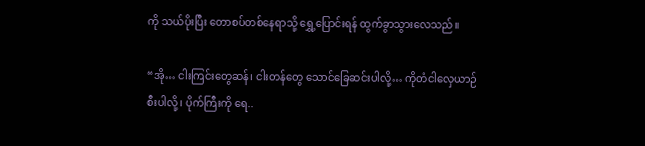ကို သယ်ပိုးပြီး တောစပ်တစ်နေရာသို့ ရွှေ့ပြောင်းရန် ထွက်ခွာသွားလေသည်။

“အို… ငါးကြင်းတွေဆန်၊ ငါးတန်တွေ သောင်ခြေဆင်းပါလို့… ကိုတံငါလှေယာဉ်စီးပါလို့၊ ပိုက်ကြီးကို ရေ..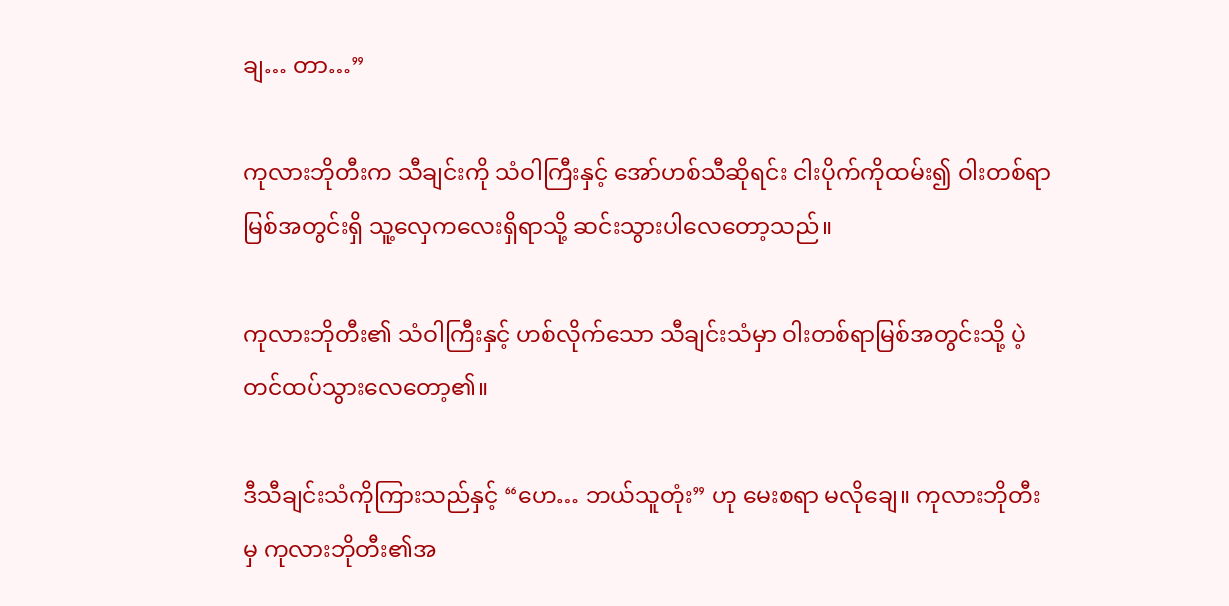ချ… တာ…”

ကုလားဘိုတီးက သီချင်းကို သံဝါကြီးနှင့် အော်ဟစ်သီဆိုရင်း ငါးပိုက်ကိုထမ်း၍ ဝါးတစ်ရာမြစ်အတွင်းရှိ သူ့လှေကလေးရှိရာသို့ ဆင်းသွားပါလေတော့သည်။

ကုလားဘိုတီး၏ သံဝါကြီးနှင့် ဟစ်လိုက်သော သီချင်းသံမှာ ဝါးတစ်ရာမြစ်အတွင်းသို့ ပဲ့တင်ထပ်သွားလေတော့၏။

ဒီသီချင်းသံကိုကြားသည်နှင့် “ဟေ… ဘယ်သူတုံး” ဟု မေးစရာ မလိုချေ။ ကုလားဘိုတီးမှ ကုလားဘိုတီး၏အ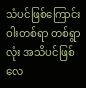သံပင်ဖြစ်ကြောင်း ဝါးတစ်ရာ တစ်ရွာလုံး အသိပင်ဖြစ်လေ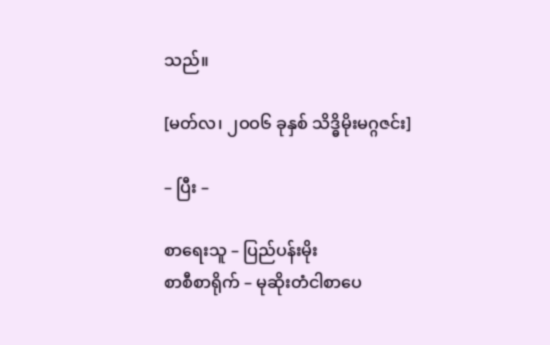သည်။

[မတ်လ၊ ၂ဝဝ၆ ခုနှစ် သိဒ္ဓိမိုးမဂ္ဂဇင်း]

– ပြီး –

စာရေးသူ – ပြည်ပန်းမိုး
စာစီစာရိုက် – မုဆိုးတံငါစာပေ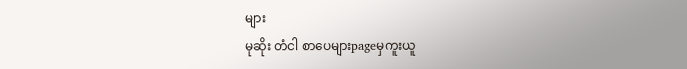များ
မုဆိုး တံငါ စာပေများpageမှကူးယူ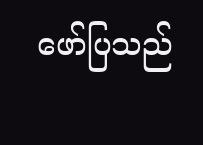ဖော်ပြသည်